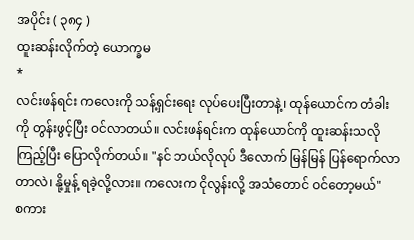အပိုင်း ( ၃၈၄ )
ထူးဆန်းလိုက်တဲ့ ယောက္ခမ
*
လင်းဖန်ရင်း ကလေးကို သန့်ရှင်းရေး လုပ်ပေးပြီးတာနဲ့၊ ထုန်ယောင်က တံခါးကို တွန်းဖွင့်ပြီး ဝင်လာတယ်။ လင်းဖန်ရင်းက ထုန်ယောင်ကို ထူးဆန်းသလို ကြည့်ပြီး ပြောလိုက်တယ်။ "နင် ဘယ်လိုလုပ် ဒီလောက် မြန်မြန် ပြန်ရောက်လာတာလဲ၊ နို့မှုန့် ရခဲ့လို့လား။ ကလေးက ငိုလွန်းလို့ အသံတောင် ဝင်တော့မယ်"
စကား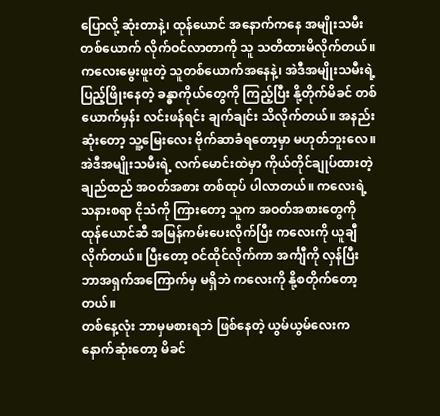ပြောလို့ ဆုံးတာနဲ့၊ ထုန်ယောင် အနောက်ကနေ အမျိုးသမီး တစ်ယောက် လိုက်ဝင်လာတာကို သူ သတိထားမိလိုက်တယ်။ ကလေးမွေးဖူးတဲ့ သူတစ်ယောက်အနေနဲ့၊ အဲဒီအမျိုးသမီးရဲ့ ပြည့်ဖြိုးနေတဲ့ ခန္ဓာကိုယ်တွေကို ကြည့်ပြီး နို့တိုက်မိခင် တစ်ယောက်မှန်း လင်းဖန်ရင်း ချက်ချင်း သိလိုက်တယ်။ အနည်းဆုံးတော့ သူ့မြေးလေး ဗိုက်ဆာခံရတော့မှာ မဟုတ်ဘူးလေ။
အဲဒီအမျိုးသမီးရဲ့ လက်မောင်းထဲမှာ ကိုယ်တိုင်ချုပ်ထားတဲ့ ချည်ထည် အဝတ်အစား တစ်ထုပ် ပါလာတယ်။ ကလေးရဲ့ သနားစရာ ငိုသံကို ကြားတော့ သူက အဝတ်အစားတွေကို ထုန်ယောင်ဆီ အမြန်ကမ်းပေးလိုက်ပြီး ကလေးကို ယူချီလိုက်တယ်။ ပြီးတော့ ဝင်ထိုင်လိုက်ကာ အင်္ကျီကို လှန်ပြီး ဘာအရှက်အကြောက်မှ မရှိဘဲ ကလေးကို နို့စတိုက်တော့တယ်။
တစ်နေ့လုံး ဘာမှမစားရဘဲ ဖြစ်နေတဲ့ ယွမ်ယွမ်လေးက နောက်ဆုံးတော့ မိခင်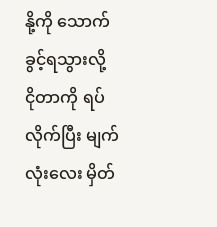နို့ကို သောက်ခွင့်ရသွားလို့ ငိုတာကို ရပ်လိုက်ပြီး မျက်လုံးလေး မှိတ်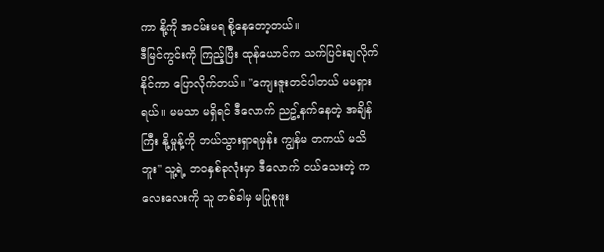ကာ နို့ကို အငမ်းမရ စို့နေတော့တယ်။
ဒီမြင်ကွင်းကို ကြည့်ပြီး ထုန်ယောင်က သက်ပြင်းချလိုက်နိုင်ကာ ပြောလိုက်တယ်။ "ကျေးဇူးတင်ပါတယ် မမရှားရယ်။ မမသာ မရှိရင် ဒီလောက် ညဥ့်နက်နေတဲ့ အချိန်ကြီး နို့မှုန့်ကို ဘယ်သွားရှာရမှန်း ကျွန်မ တကယ် မသိဘူး" သူ့ရဲ့ ဘဝနှစ်ခုလုံးမှာ ဒီလောက် ငယ်သေးတဲ့ ကလေးလေးကို သူ တစ်ခါမှ မပြုစုဖူး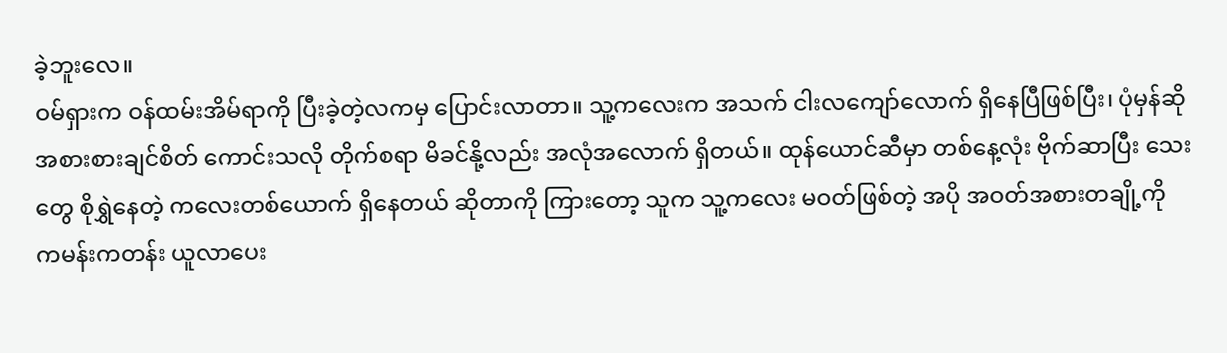ခဲ့ဘူးလေ။
ဝမ်ရှားက ဝန်ထမ်းအိမ်ရာကို ပြီးခဲ့တဲ့လကမှ ပြောင်းလာတာ။ သူ့ကလေးက အသက် ငါးလကျော်လောက် ရှိနေပြီဖြစ်ပြီး၊ ပုံမှန်ဆို အစားစားချင်စိတ် ကောင်းသလို တိုက်စရာ မိခင်နို့လည်း အလုံအလောက် ရှိတယ်။ ထုန်ယောင်ဆီမှာ တစ်နေ့လုံး ဗိုက်ဆာပြီး သေးတွေ စိုရွှဲနေတဲ့ ကလေးတစ်ယောက် ရှိနေတယ် ဆိုတာကို ကြားတော့ သူက သူ့ကလေး မဝတ်ဖြစ်တဲ့ အပို အဝတ်အစားတချို့ကို ကမန်းကတန်း ယူလာပေး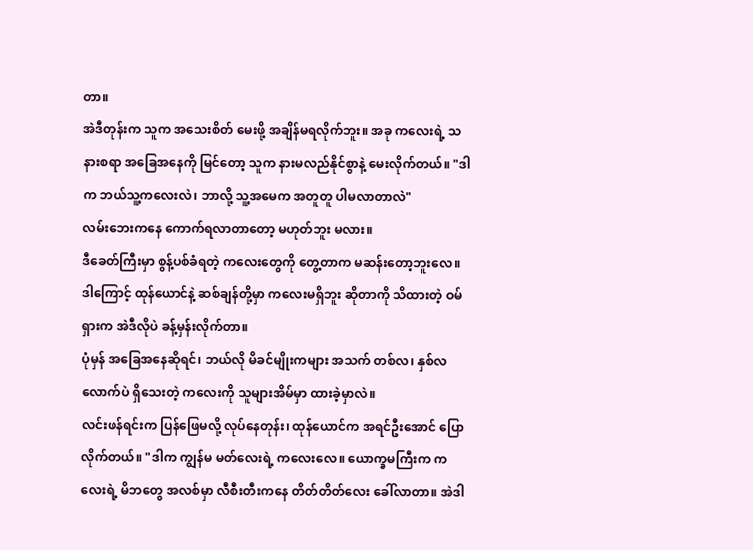တာ။
အဲဒီတုန်းက သူက အသေးစိတ် မေးဖို့ အချိန်မရလိုက်ဘူး။ အခု ကလေးရဲ့ သနားစရာ အခြေအနေကို မြင်တော့ သူက နားမလည်နိုင်စွာနဲ့ မေးလိုက်တယ်။ "ဒါက ဘယ်သူ့ကလေးလဲ၊ ဘာလို့ သူ့အမေက အတူတူ ပါမလာတာလဲ"
လမ်းဘေးကနေ ကောက်ရလာတာတော့ မဟုတ်ဘူး မလား။
ဒီခေတ်ကြီးမှာ စွန့်ပစ်ခံရတဲ့ ကလေးတွေကို တွေ့တာက မဆန်းတော့ဘူးလေ။ ဒါကြောင့် ထုန်ယောင်နဲ့ ဆစ်ချန်တို့မှာ ကလေးမရှိဘူး ဆိုတာကို သိထားတဲ့ ဝမ်ရှားက အဲဒီလိုပဲ ခန့်မှန်းလိုက်တာ။
ပုံမှန် အခြေအနေဆိုရင်၊ ဘယ်လို မိခင်မျိုးကများ အသက် တစ်လ၊ နှစ်လလောက်ပဲ ရှိသေးတဲ့ ကလေးကို သူများအိမ်မှာ ထားခဲ့မှာလဲ။
လင်းဖန်ရင်းက ပြန်ဖြေမလို့ လုပ်နေတုန်း၊ ထုန်ယောင်က အရင်ဦးအောင် ပြောလိုက်တယ်။ "ဒါက ကျွန်မ မတ်လေးရဲ့ ကလေးလေ။ ယောက္ခမကြီးက ကလေးရဲ့ မိဘတွေ အလစ်မှာ လီစီးတီးကနေ တိတ်တိတ်လေး ခေါ်လာတာ။ အဲဒါ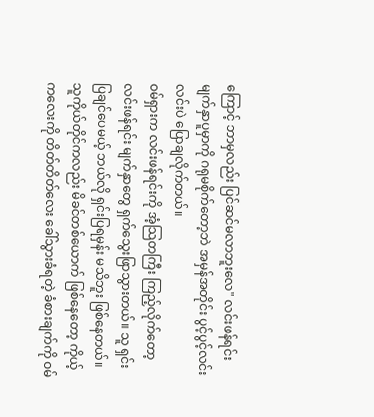ကြောင့် ဘာမှလည်း ပြင်ဆင်မလာဘူးလေ" လင်းဖန်ရင်း မျက်နှာပူမှာကို ဂရုမစိုက်တော့ဘဲ အမှန်အတိုင်း ပွင့်ပွင့်လင်းလင်းပဲ ပြောချလိုက်တယ်။
ဝမ်ရှားက လင်းဖန်ရင်းကို အံ့သြတကြီး ကြည့်လိုက်တော့ လင်းဖန်ရင်း မျက်နှာတွေ ရှက်သွေးဖြာသွားတယ်။ သူ ရှင်းပြချင်ပေမယ့် ဘယ်လို ရှင်းပြရမှန်း မသိဘူး ဖြစ်နေတယ်။
သူကိုယ်တိုင်ကလည်း မိခင်တစ်ယောက် ဖြစ်နေတော့ ကိုယ့်ကလေးကို တိတ်တိတ်လေး ခေါ်သွားခံရတဲ့ ခံစားချက်ကို ဝမ်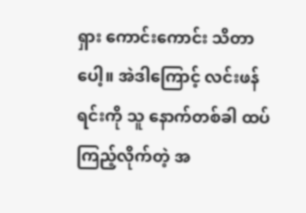ရှား ကောင်းကောင်း သိတာပေါ့။ အဲဒါကြောင့် လင်းဖန်ရင်းကို သူ နောက်တစ်ခါ ထပ်ကြည့်လိုက်တဲ့ အ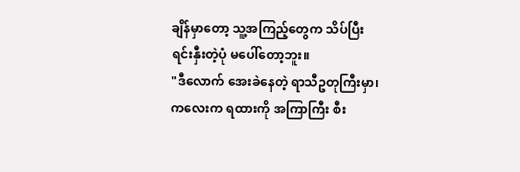ချိန်မှာတော့ သူ့အကြည့်တွေက သိပ်ပြီး ရင်းနှီးတဲ့ပုံ မပေါ်တော့ဘူး။
"ဒီလောက် အေးခဲနေတဲ့ ရာသီဥတုကြီးမှာ၊ ကလေးက ရထားကို အကြာကြီး စီး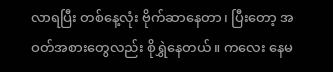လာရပြီး တစ်နေ့လုံး ဗိုက်ဆာနေတာ၊ ပြီးတော့ အဝတ်အစားတွေလည်း စိုရွှဲနေတယ်။ ကလေး နေမ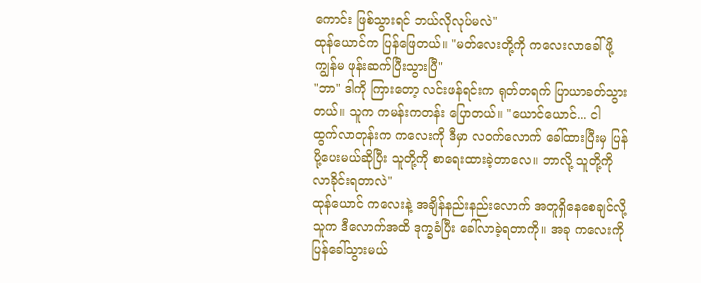ကောင်း ဖြစ်သွားရင် ဘယ်လိုလုပ်မလဲ"
ထုန်ယောင်က ပြန်ဖြေတယ်။ "မတ်လေးတို့ကို ကလေးလာခေါ်ဖို့ ကျွန်မ ဖုန်းဆက်ပြီးသွားပြီ"
"ဘာ" ဒါကို ကြားတော့ လင်းဖန်ရင်းက ရုတ်တရက် ပြာယာခတ်သွားတယ်။ သူက ကမန်းကတန်း ပြောတယ်။ "ယောင်ယောင်... ငါ ထွက်လာတုန်းက ကလေးကို ဒီမှာ လဝက်လောက် ခေါ်ထားပြီးမှ ပြန်ပို့ပေးမယ်ဆိုပြီး သူတို့ကို စာရေးထားခဲ့တာလေ။ ဘာလို့ သူတို့ကို လာခိုင်းရတာလဲ"
ထုန်ယောင် ကလေးနဲ့ အချိန်နည်းနည်းလောက် အတူရှိနေစေချင်လို့ သူက ဒီလောက်အထိ ဒုက္ခခံပြီး ခေါ်လာခဲ့ရတာကို။ အခု ကလေးကို ပြန်ခေါ်သွားမယ်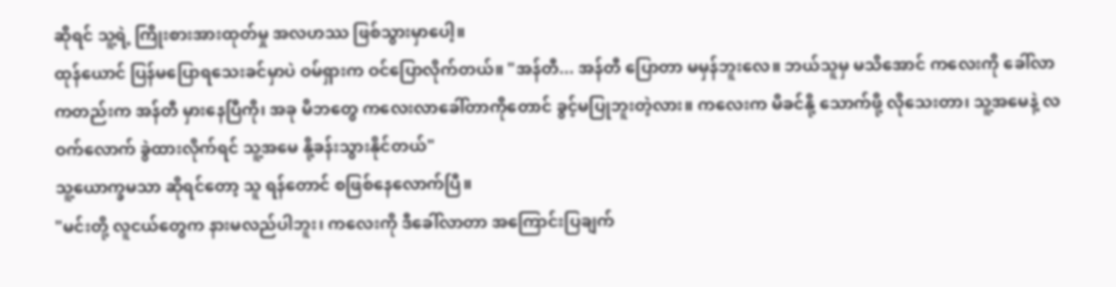ဆိုရင် သူ့ရဲ့ ကြိုးစားအားထုတ်မှု အလဟဿ ဖြစ်သွားမှာပေါ့။
ထုန်ယောင် ပြန်မပြောရသေးခင်မှာပဲ ဝမ်ရှားက ဝင်ပြောလိုက်တယ်။ "အန်တီ... အန်တီ ပြောတာ မမှန်ဘူးလေ။ ဘယ်သူမှ မသိအောင် ကလေးကို ခေါ်လာကတည်းက အန်တီ မှားနေပြီကို၊ အခု မိဘတွေ ကလေးလာခေါ်တာကိုတောင် ခွင့်မပြုဘူးတဲ့လား။ ကလေးက မိခင်နို့ သောက်ဖို့ လိုသေးတာ၊ သူ့အမေနဲ့ လဝက်လောက် ခွဲထားလိုက်ရင် သူ့အမေ နို့ခန်းသွားနိုင်တယ်"
သူ့ယောက္ခမသာ ဆိုရင်တော့ သူ ရန်တောင် စဖြစ်နေလောက်ပြီ။
"မင်းတို့ လူငယ်တွေက နားမလည်ပါဘူး၊ ကလေးကို ဒီခေါ်လာတာ အကြောင်းပြချက်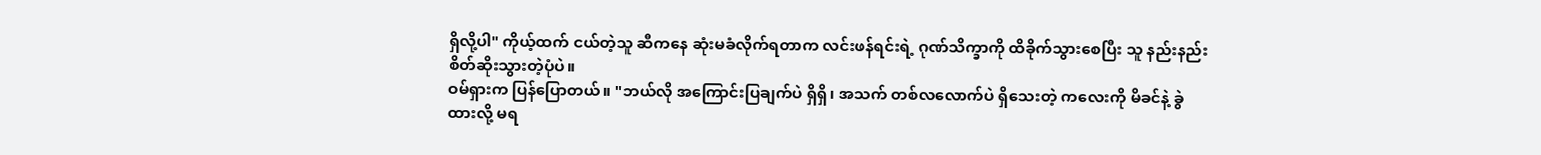ရှိလို့ပါ" ကိုယ့်ထက် ငယ်တဲ့သူ ဆီကနေ ဆုံးမခံလိုက်ရတာက လင်းဖန်ရင်းရဲ့ ဂုဏ်သိက္ခာကို ထိခိုက်သွားစေပြီး သူ နည်းနည်း စိတ်ဆိုးသွားတဲ့ပုံပဲ။
ဝမ်ရှားက ပြန်ပြောတယ်။ "ဘယ်လို အကြောင်းပြချက်ပဲ ရှိရှိ၊ အသက် တစ်လလောက်ပဲ ရှိသေးတဲ့ ကလေးကို မိခင်နဲ့ ခွဲထားလို့ မရ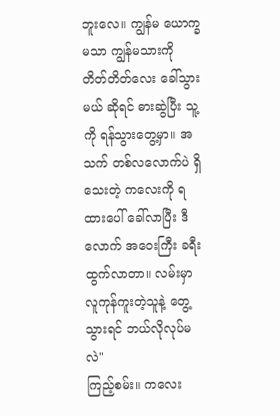ဘူးလေ။ ကျွန်မ ယောက္ခမသာ ကျွန်မသားကို တိတ်တိတ်လေး ခေါ်သွားမယ် ဆိုရင် ဓားဆွဲပြီး သူ့ကို ရန်သွားတွေ့မှာ။ အသက် တစ်လလောက်ပဲ ရှိသေးတဲ့ ကလေးကို ရထားပေါ် ခေါ်လာပြီး ဒီလောက် အဝေးကြီး ခရီးထွက်လာတာ။ လမ်းမှာ လူကုန်ကူးတဲ့သူနဲ့ တွေ့သွားရင် ဘယ်လိုလုပ်မလဲ"
ကြည့်စမ်း။ ကလေး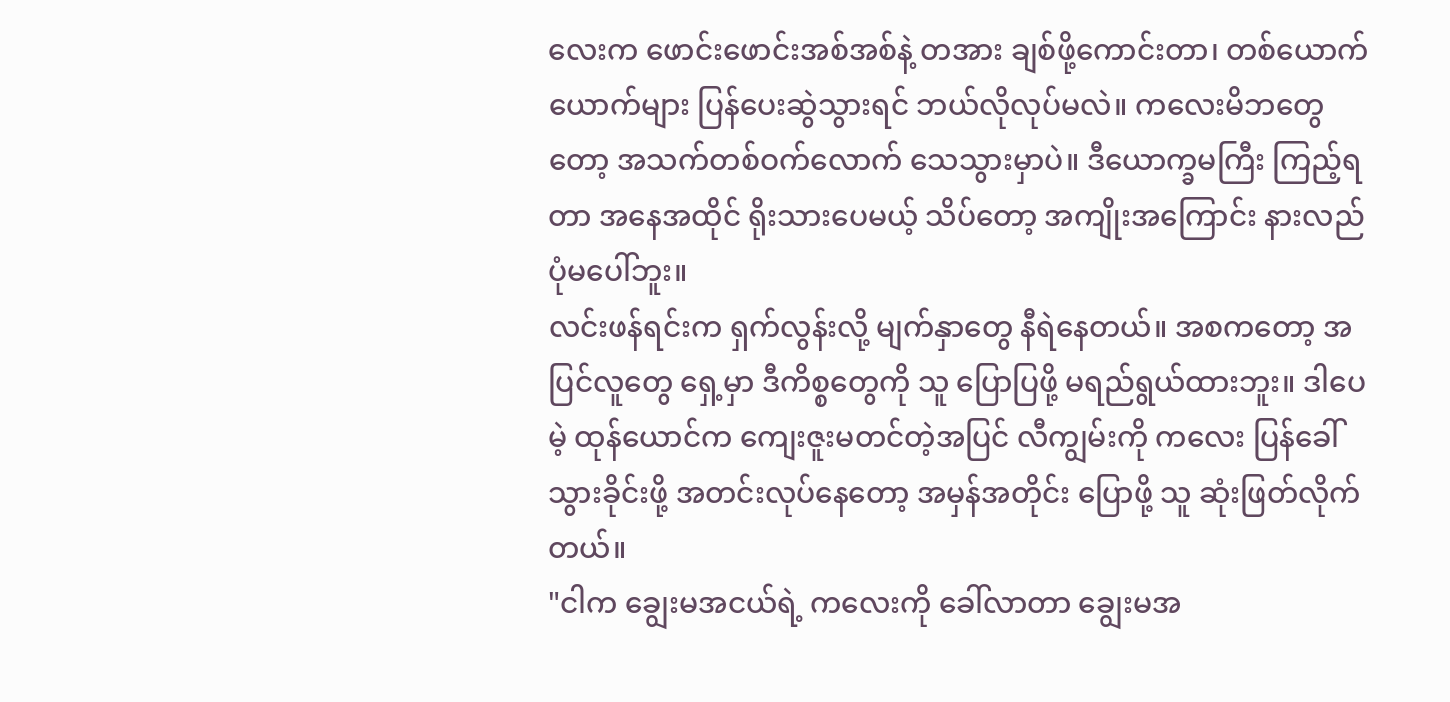လေးက ဖောင်းဖောင်းအစ်အစ်နဲ့ တအား ချစ်ဖို့ကောင်းတာ၊ တစ်ယောက်ယောက်များ ပြန်ပေးဆွဲသွားရင် ဘယ်လိုလုပ်မလဲ။ ကလေးမိဘတွေတော့ အသက်တစ်ဝက်လောက် သေသွားမှာပဲ။ ဒီယောက္ခမကြီး ကြည့်ရတာ အနေအထိုင် ရိုးသားပေမယ့် သိပ်တော့ အကျိုးအကြောင်း နားလည်ပုံမပေါ်ဘူး။
လင်းဖန်ရင်းက ရှက်လွန်းလို့ မျက်နှာတွေ နီရဲနေတယ်။ အစကတော့ အပြင်လူတွေ ရှေ့မှာ ဒီကိစ္စတွေကို သူ ပြောပြဖို့ မရည်ရွယ်ထားဘူး။ ဒါပေမဲ့ ထုန်ယောင်က ကျေးဇူးမတင်တဲ့အပြင် လီကျွမ်းကို ကလေး ပြန်ခေါ်သွားခိုင်းဖို့ အတင်းလုပ်နေတော့ အမှန်အတိုင်း ပြောဖို့ သူ ဆုံးဖြတ်လိုက်တယ်။
"ငါက ချွေးမအငယ်ရဲ့ ကလေးကို ခေါ်လာတာ ချွေးမအ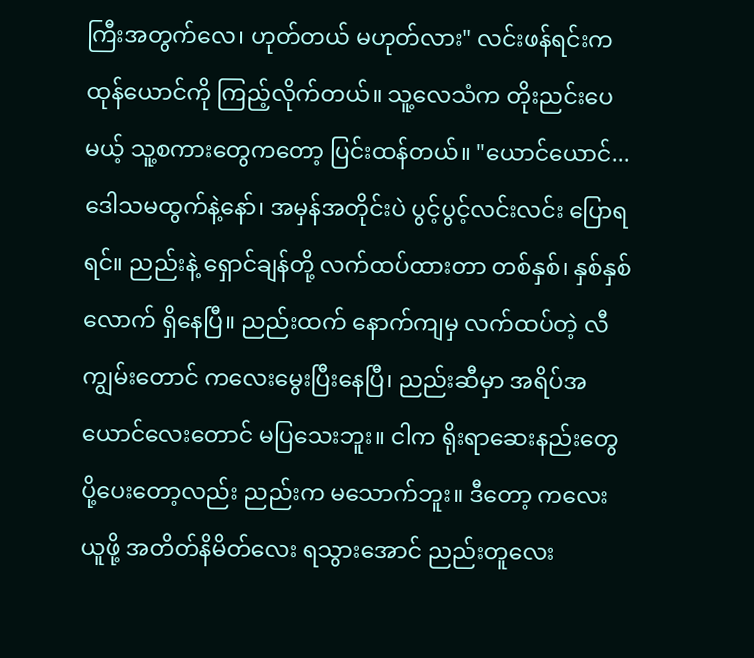ကြီးအတွက်လေ၊ ဟုတ်တယ် မဟုတ်လား" လင်းဖန်ရင်းက ထုန်ယောင်ကို ကြည့်လိုက်တယ်။ သူ့လေသံက တိုးညင်းပေမယ့် သူ့စကားတွေကတော့ ပြင်းထန်တယ်။ "ယောင်ယောင်... ဒေါသမထွက်နဲ့နော်၊ အမှန်အတိုင်းပဲ ပွင့်ပွင့်လင်းလင်း ပြောရရင်။ ညည်းနဲ့ ရှောင်ချန်တို့ လက်ထပ်ထားတာ တစ်နှစ်၊ နှစ်နှစ်လောက် ရှိနေပြီ။ ညည်းထက် နောက်ကျမှ လက်ထပ်တဲ့ လီကျွမ်းတောင် ကလေးမွေးပြီးနေပြီ၊ ညည်းဆီမှာ အရိပ်အယောင်လေးတောင် မပြသေးဘူး။ ငါက ရိုးရာဆေးနည်းတွေ ပို့ပေးတော့လည်း ညည်းက မသောက်ဘူး။ ဒီတော့ ကလေးယူဖို့ အတိတ်နိမိတ်လေး ရသွားအောင် ညည်းတူလေး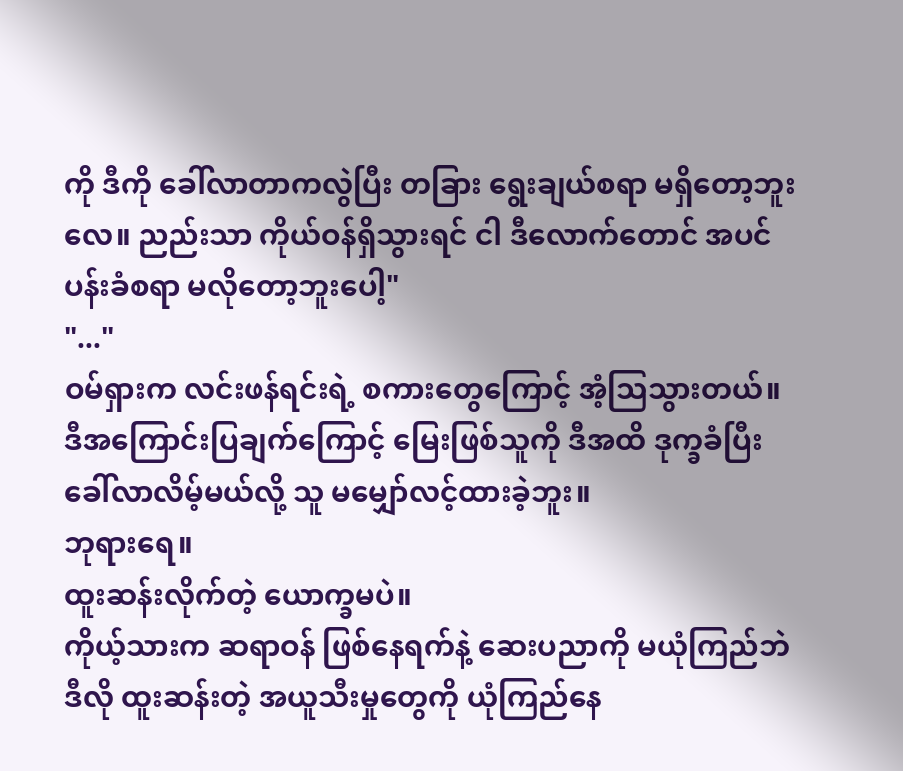ကို ဒီကို ခေါ်လာတာကလွဲပြီး တခြား ရွေးချယ်စရာ မရှိတော့ဘူးလေ။ ညည်းသာ ကိုယ်ဝန်ရှိသွားရင် ငါ ဒီလောက်တောင် အပင်ပန်းခံစရာ မလိုတော့ဘူးပေါ့"
"..."
ဝမ်ရှားက လင်းဖန်ရင်းရဲ့ စကားတွေကြောင့် အံ့သြသွားတယ်။ ဒီအကြောင်းပြချက်ကြောင့် မြေးဖြစ်သူကို ဒီအထိ ဒုက္ခခံပြီး ခေါ်လာလိမ့်မယ်လို့ သူ မမျှော်လင့်ထားခဲ့ဘူး။
ဘုရားရေ။
ထူးဆန်းလိုက်တဲ့ ယောက္ခမပဲ။
ကိုယ့်သားက ဆရာဝန် ဖြစ်နေရက်နဲ့ ဆေးပညာကို မယုံကြည်ဘဲ ဒီလို ထူးဆန်းတဲ့ အယူသီးမှုတွေကို ယုံကြည်နေ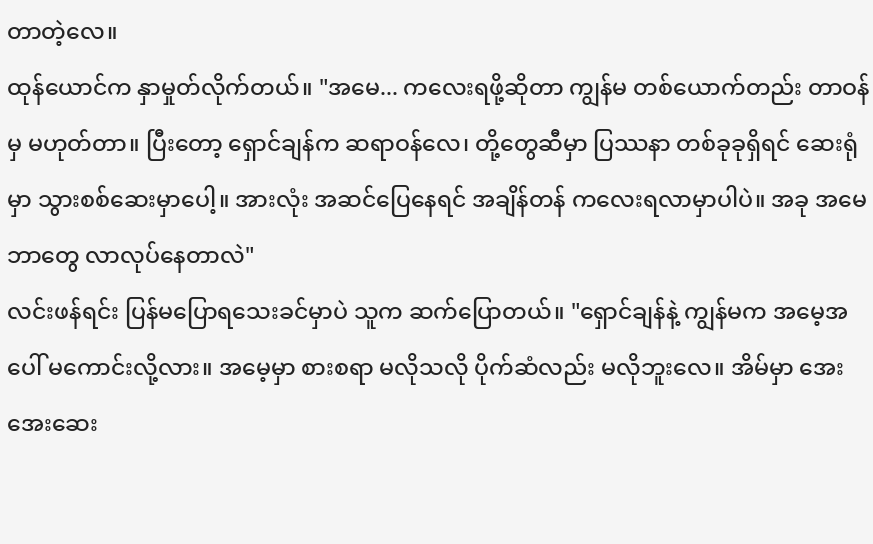တာတဲ့လေ။
ထုန်ယောင်က နှာမှုတ်လိုက်တယ်။ "အမေ... ကလေးရဖို့ဆိုတာ ကျွန်မ တစ်ယောက်တည်း တာဝန်မှ မဟုတ်တာ။ ပြီးတော့ ရှောင်ချန်က ဆရာဝန်လေ၊ တို့တွေဆီမှာ ပြဿနာ တစ်ခုခုရှိရင် ဆေးရုံမှာ သွားစစ်ဆေးမှာပေါ့။ အားလုံး အဆင်ပြေနေရင် အချိန်တန် ကလေးရလာမှာပါပဲ။ အခု အမေ ဘာတွေ လာလုပ်နေတာလဲ"
လင်းဖန်ရင်း ပြန်မပြောရသေးခင်မှာပဲ သူက ဆက်ပြောတယ်။ "ရှောင်ချန်နဲ့ ကျွန်မက အမေ့အပေါ် မကောင်းလို့လား။ အမေ့မှာ စားစရာ မလိုသလို ပိုက်ဆံလည်း မလိုဘူးလေ။ အိမ်မှာ အေးအေးဆေး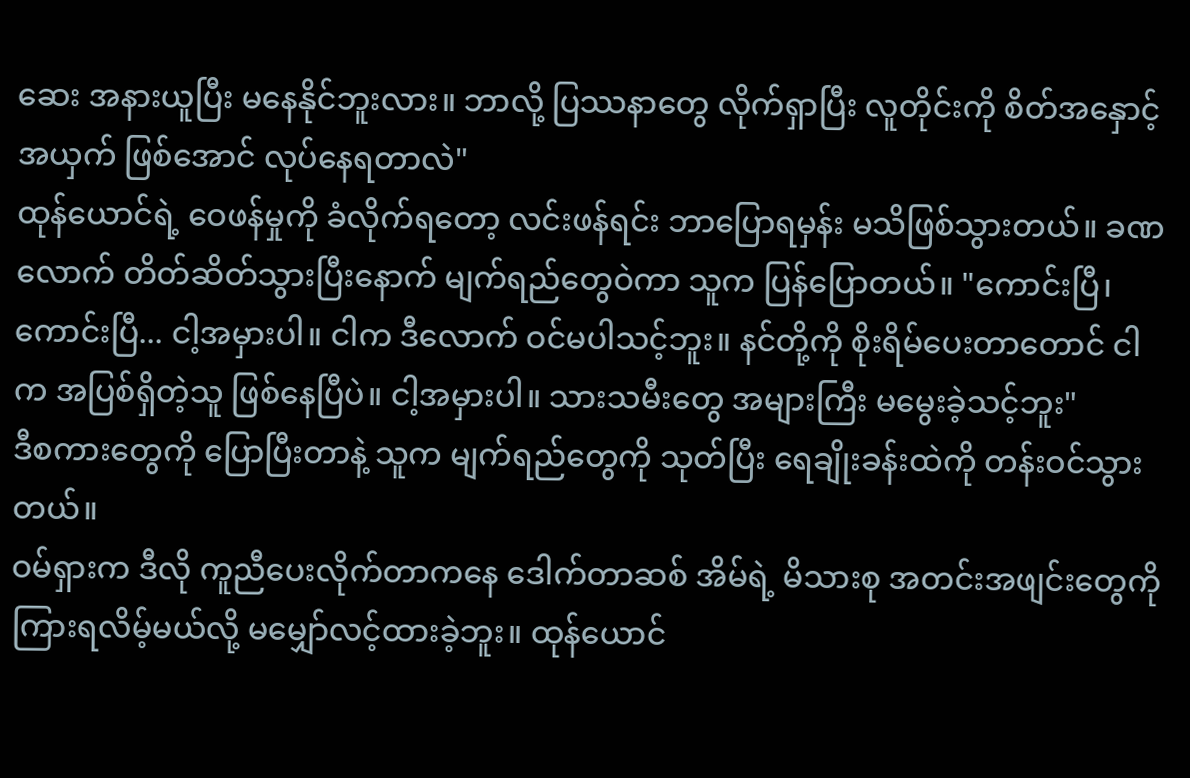ဆေး အနားယူပြီး မနေနိုင်ဘူးလား။ ဘာလို့ ပြဿနာတွေ လိုက်ရှာပြီး လူတိုင်းကို စိတ်အနှောင့်အယှက် ဖြစ်အောင် လုပ်နေရတာလဲ"
ထုန်ယောင်ရဲ့ ဝေဖန်မှုကို ခံလိုက်ရတော့ လင်းဖန်ရင်း ဘာပြောရမှန်း မသိဖြစ်သွားတယ်။ ခဏလောက် တိတ်ဆိတ်သွားပြီးနောက် မျက်ရည်တွေဝဲကာ သူက ပြန်ပြောတယ်။ "ကောင်းပြီ၊ ကောင်းပြီ... ငါ့အမှားပါ။ ငါက ဒီလောက် ဝင်မပါသင့်ဘူး။ နင်တို့ကို စိုးရိမ်ပေးတာတောင် ငါက အပြစ်ရှိတဲ့သူ ဖြစ်နေပြီပဲ။ ငါ့အမှားပါ။ သားသမီးတွေ အများကြီး မမွေးခဲ့သင့်ဘူး"
ဒီစကားတွေကို ပြောပြီးတာနဲ့ သူက မျက်ရည်တွေကို သုတ်ပြီး ရေချိုးခန်းထဲကို တန်းဝင်သွားတယ်။
ဝမ်ရှားက ဒီလို ကူညီပေးလိုက်တာကနေ ဒေါက်တာဆစ် အိမ်ရဲ့ မိသားစု အတင်းအဖျင်းတွေကို ကြားရလိမ့်မယ်လို့ မမျှော်လင့်ထားခဲ့ဘူး။ ထုန်ယောင်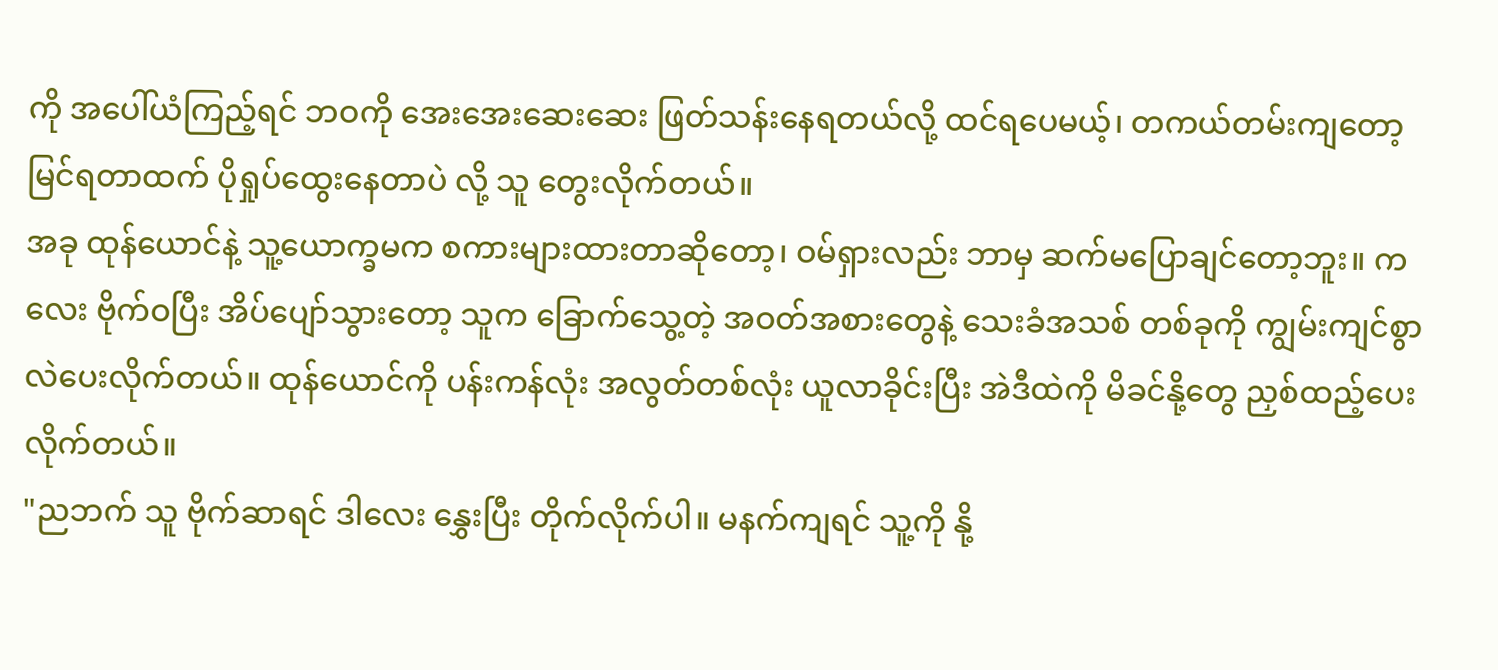ကို အပေါ်ယံကြည့်ရင် ဘဝကို အေးအေးဆေးဆေး ဖြတ်သန်းနေရတယ်လို့ ထင်ရပေမယ့်၊ တကယ်တမ်းကျတော့ မြင်ရတာထက် ပိုရှုပ်ထွေးနေတာပဲ လို့ သူ တွေးလိုက်တယ်။
အခု ထုန်ယောင်နဲ့ သူ့ယောက္ခမက စကားများထားတာဆိုတော့၊ ဝမ်ရှားလည်း ဘာမှ ဆက်မပြောချင်တော့ဘူး။ ကလေး ဗိုက်ဝပြီး အိပ်ပျော်သွားတော့ သူက ခြောက်သွေ့တဲ့ အဝတ်အစားတွေနဲ့ သေးခံအသစ် တစ်ခုကို ကျွမ်းကျင်စွာ လဲပေးလိုက်တယ်။ ထုန်ယောင်ကို ပန်းကန်လုံး အလွတ်တစ်လုံး ယူလာခိုင်းပြီး အဲဒီထဲကို မိခင်နို့တွေ ညှစ်ထည့်ပေးလိုက်တယ်။
"ညဘက် သူ ဗိုက်ဆာရင် ဒါလေး နွှေးပြီး တိုက်လိုက်ပါ။ မနက်ကျရင် သူ့ကို နို့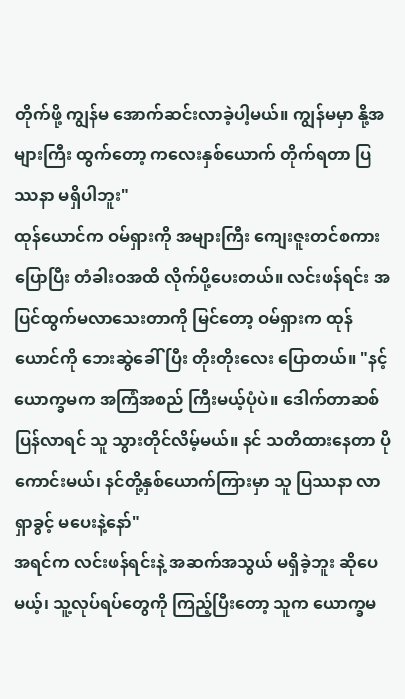တိုက်ဖို့ ကျွန်မ အောက်ဆင်းလာခဲ့ပါ့မယ်။ ကျွန်မမှာ နို့အများကြီး ထွက်တော့ ကလေးနှစ်ယောက် တိုက်ရတာ ပြဿနာ မရှိပါဘူး"
ထုန်ယောင်က ဝမ်ရှားကို အများကြီး ကျေးဇူးတင်စကား ပြောပြီး တံခါးဝအထိ လိုက်ပို့ပေးတယ်။ လင်းဖန်ရင်း အပြင်ထွက်မလာသေးတာကို မြင်တော့ ဝမ်ရှားက ထုန်ယောင်ကို ဘေးဆွဲခေါ်ပြီး တိုးတိုးလေး ပြောတယ်။ "နင့်ယောက္ခမက အကြံအစည် ကြီးမယ့်ပုံပဲ။ ဒေါက်တာဆစ် ပြန်လာရင် သူ သွားတိုင်လိမ့်မယ်။ နင် သတိထားနေတာ ပိုကောင်းမယ်၊ နင်တို့နှစ်ယောက်ကြားမှာ သူ ပြဿနာ လာရှာခွင့် မပေးနဲ့နော်"
အရင်က လင်းဖန်ရင်းနဲ့ အဆက်အသွယ် မရှိခဲ့ဘူး ဆိုပေမယ့်၊ သူ့လုပ်ရပ်တွေကို ကြည့်ပြီးတော့ သူက ယောက္ခမ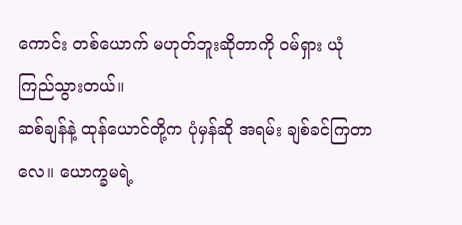ကောင်း တစ်ယောက် မဟုတ်ဘူးဆိုတာကို ဝမ်ရှား ယုံကြည်သွားတယ်။
ဆစ်ချန်နဲ့ ထုန်ယောင်တို့က ပုံမှန်ဆို အရမ်း ချစ်ခင်ကြတာလေ။ ယောက္ခမရဲ့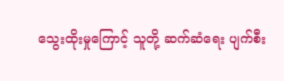သွေးထိုးမှုကြောင့် သူတို့ ဆက်ဆံရေး ပျက်စီး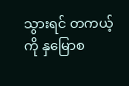သွားရင် တကယ့်ကို နှမြောစ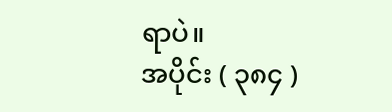ရာပဲ။
အပိုင်း ( ၃၈၄ )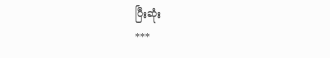ပြီးဆုံး
***